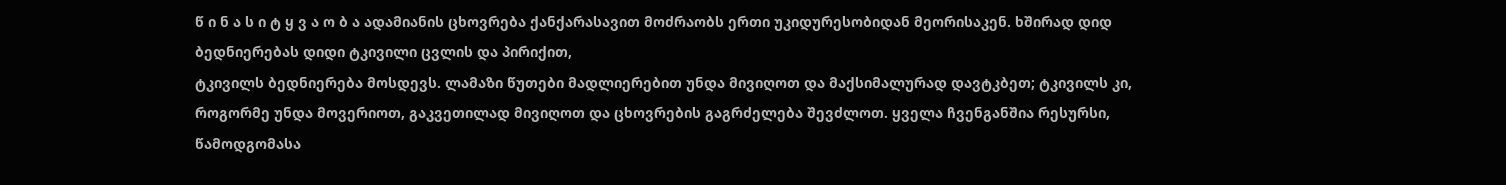წ ი ნ ა ს ი ტ ყ ვ ა ო ბ ა ადამიანის ცხოვრება ქანქარასავით მოძრაობს ერთი უკიდურესობიდან მეორისაკენ. ხშირად დიდ ბედნიერებას დიდი ტკივილი ცვლის და პირიქით,
ტკივილს ბედნიერება მოსდევს. ლამაზი წუთები მადლიერებით უნდა მივიღოთ და მაქსიმალურად დავტკბეთ; ტკივილს კი, როგორმე უნდა მოვერიოთ, გაკვეთილად მივიღოთ და ცხოვრების გაგრძელება შევძლოთ. ყველა ჩვენგანშია რესურსი, წამოდგომასა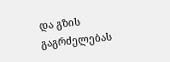და გზის გაგრძელებას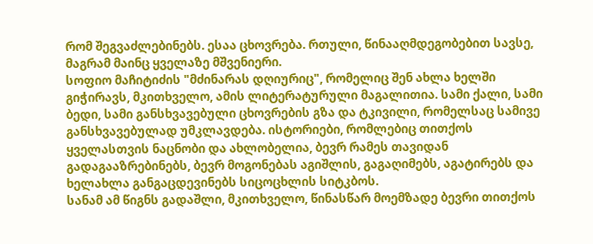რომ შეგვაძლებინებს. ესაა ცხოვრება. რთული, წინააღმდეგობებით სავსე, მაგრამ მაინც ყველაზე მშვენიერი.
სოფიო მაჩიტიძის "მძინარას დღიურიც", რომელიც შენ ახლა ხელში გიჭირავს, მკითხველო, ამის ლიტერატურული მაგალითია. სამი ქალი, სამი ბედი, სამი განსხვავებული ცხოვრების გზა და ტკივილი, რომელსაც სამივე განსხვავებულად უმკლავდება. ისტორიები, რომლებიც თითქოს ყველასთვის ნაცნობი და ახლობელია, ბევრ რამეს თავიდან გადაგააზრებინებს, ბევრ მოგონებას აგიშლის, გაგაღიმებს, აგატირებს და ხელახლა განგაცდევინებს სიცოცხლის სიტკბოს.
სანამ ამ წიგნს გადაშლი, მკითხველო, წინასწარ მოემზადე ბევრი თითქოს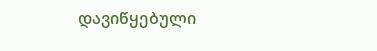დავიწყებული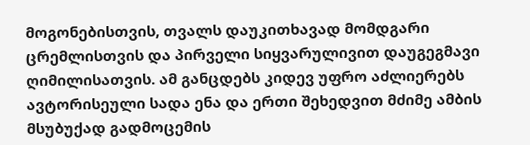მოგონებისთვის, თვალს დაუკითხავად მომდგარი ცრემლისთვის და პირველი სიყვარულივით დაუგეგმავი ღიმილისათვის. ამ განცდებს კიდევ უფრო აძლიერებს ავტორისეული სადა ენა და ერთი შეხედვით მძიმე ამბის მსუბუქად გადმოცემის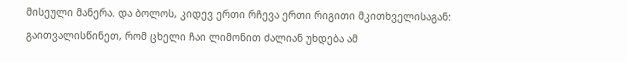მისეული მანერა. და ბოლოს, კიდევ ერთი რჩევა ერთი რიგითი მკითხველისაგან: გაითვალისწინეთ, რომ ცხელი ჩაი ლიმონით ძალიან უხდება ამ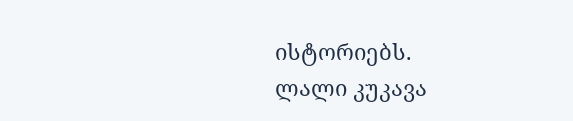ისტორიებს.
ლალი კუკავა